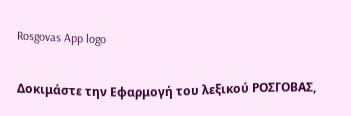Rosgovas App logo

Δοκιμάστε την Εφαρμογή του λεξικού ΡΟΣΓΟΒΑΣ,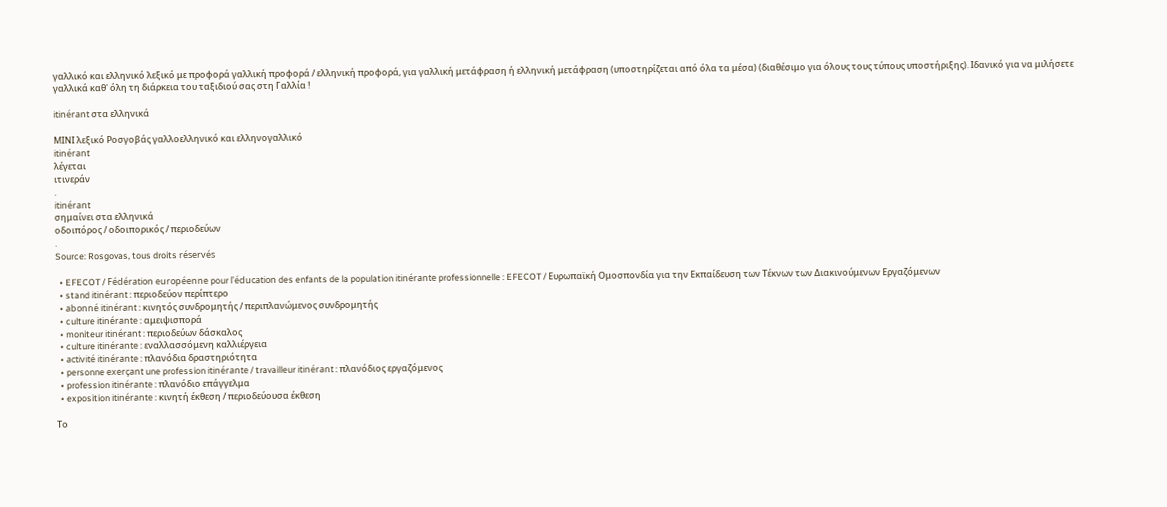γαλλικό και ελληνικό λεξικό με προφορά γαλλική προφορά / ελληνική προφορά, για γαλλική μετάφραση ή ελληνική μετάφραση (υποστηρίζεται από όλα τα μέσα) (διαθέσιμο για όλους τους τύπους υποστήριξης). Ιδανικό για να μιλήσετε γαλλικά καθ' όλη τη διάρκεια του ταξιδιού σας στη Γαλλία !

itinérant στα ελληνικά

ΜΙΝΙ λεξικό Ροσγοβάς γαλλοελληνικό και ελληνογαλλικό
itinérant
λέγεται
ιτινεράν
.
itinérant
σημαίνει στα ελληνικά
οδοιπόρος / οδοιπορικός / περιοδεύων
.
Source: Rosgovas, tous droits réservés

  • EFECOT / Fédération européenne pour l'éducation des enfants de la population itinérante professionnelle : EFECOT / Ευρωπαϊκή Ομοσπονδία για την Εκπαίδευση των Τέκνων των Διακινούμενων Εργαζόμενων
  • stand itinérant : περιοδεύον περίπτερο
  • abonné itinérant : κινητός συνδρομητής / περιπλανώμενος συνδρομητής
  • culture itinérante : αμειψισπορά
  • moniteur itinérant : περιοδεύων δάσκαλος
  • culture itinérante : εναλλασσόμενη καλλιέργεια
  • activité itinérante : πλανόδια δραστηριότητα
  • personne exerçant une profession itinérante / travailleur itinérant : πλανόδιος εργαζόμενος
  • profession itinérante : πλανόδιο επάγγελμα
  • exposition itinérante : κινητή έκθεση / περιοδεύουσα έκθεση

Το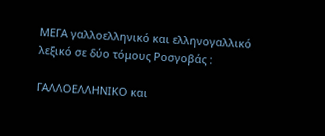ΜΕΓΑ γαλλοελληνικό και ελληνογαλλικό λεξικό σε δύο τόμους Ροσγοβάς :

ΓΑΛΛΟΕΛΛΗΝΙΚΟ και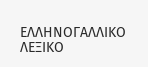ΕΛΛΗΝΟΓΑΛΛΙΚΟ ΛΕΞΙΚΟ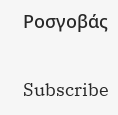Ροσγοβάς

Subscribe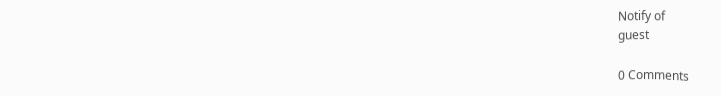Notify of
guest

0 Comments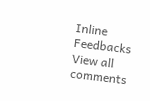Inline Feedbacks
View all comments